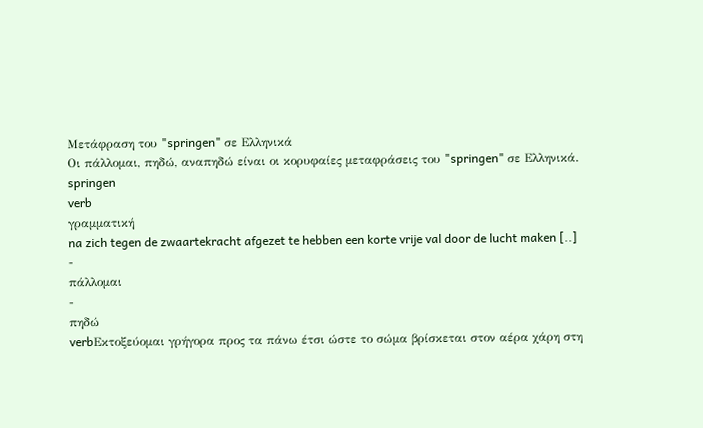Μετάφραση του "springen" σε Ελληνικά
Οι πάλλομαι, πηδώ, αναπηδώ είναι οι κορυφαίες μεταφράσεις του "springen" σε Ελληνικά.
springen
verb
γραμματική
na zich tegen de zwaartekracht afgezet te hebben een korte vrije val door de lucht maken [..]
-
πάλλομαι
-
πηδώ
verbΕκτοξεύομαι γρήγορα προς τα πάνω έτσι ώστε το σώμα βρίσκεται στον αέρα χάρη στη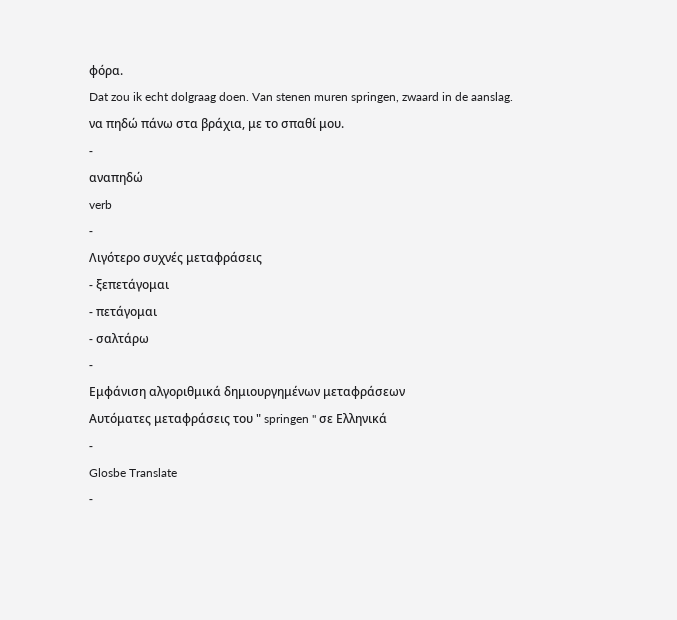φόρα.
Dat zou ik echt dolgraag doen. Van stenen muren springen, zwaard in de aanslag.
να πηδώ πάνω στα βράχια, με το σπαθί μου.
-
αναπηδώ
verb
-
Λιγότερο συχνές μεταφράσεις
- ξεπετάγομαι
- πετάγομαι
- σαλτάρω
-
Εμφάνιση αλγοριθμικά δημιουργημένων μεταφράσεων
Αυτόματες μεταφράσεις του " springen " σε Ελληνικά
-
Glosbe Translate
-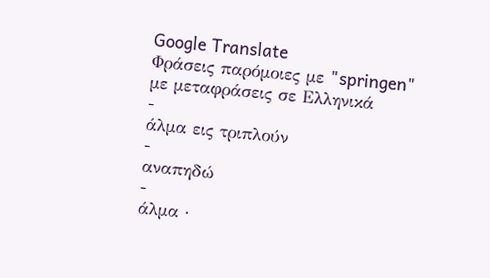Google Translate
Φράσεις παρόμοιες με "springen" με μεταφράσεις σε Ελληνικά
-
άλμα εις τριπλούν
-
αναπηδώ
-
άλμα ·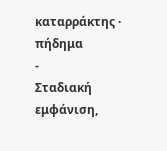καταρράκτης · πήδημα
-
Σταδιακή εμφάνιση,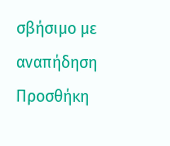σβήσιμο με αναπήδηση
Προσθήκη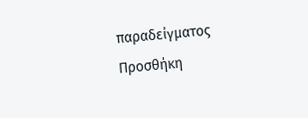παραδείγματος
Προσθήκη